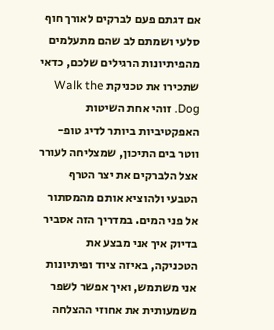אם דגתם פעם לברקים לאורך חוף סלעי ושמתם לב שהם מתעלמים מהפיתיונות הרגילים שלכם, כדאי שתכירו את טכניקת Walk the Dog. זוהי אחת השיטות האפקטיביות ביותר לדיג טופ-ווטר בים התיכון, שמצליחה לעורר אצל הלברקים את יצר הטרף הטבעי ולהוציא אותם מהמסתור אל פני המים. במדריך הזה אסביר בדיוק איך אני מבצע את הטכניקה, באיזה ציוד ופיתיונות אני משתמש, ואיך אפשר לשפר משמעותית את אחוזי ההצלחה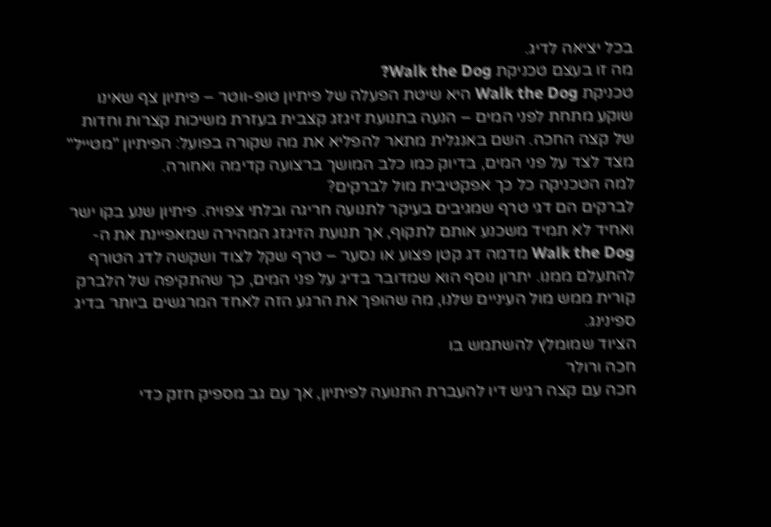בכל יציאה לדיג.
מה זו בעצם טכניקת Walk the Dog?
טכניקת Walk the Dog היא שיטת הפעלה של פיתיון טופ-ווטר – פיתיון צף שאינו שוקע מתחת לפני המים – הנעה בתנועת זיגזג קצבית בעזרת משיכות קצרות וחדות של קצה החכה. השם באנגלית מתאר להפליא את מה שקורה בפועל: הפיתיון "מטייל" מצד לצד על פני המים, בדיוק כמו כלב המושך ברצועה קדימה ואחורה.
למה הטכניקה כל כך אפקטיבית מול לברקים?
לברקים הם דגי טרף שמגיבים בעיקר לתנועה חריגה ובלתי צפויה. פיתיון שנע בקו ישר ואחיד לא תמיד משכנע אותם לתקוף, אך תנועת הזיגזג המהירה שמאפיינת את ה-Walk the Dog מדמה דג קטן פצוע או נסער – טרף שקל לצוד ושקשה לדג הטורף להתעלם ממנו. יתרון נוסף הוא שמדובר בדיג על פני המים, כך שהתקיפה של הלברק קורית ממש מול העיניים שלנו, מה שהופך את הרגע הזה לאחד המרגשים ביותר בדיג ספינינג.
הציוד שמומלץ להשתמש בו
חכה ורולר
חכה עם קצה רגיש דיו להעברת התנועה לפיתיון, אך עם גב מספיק חזק כדי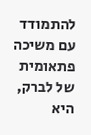להתמודד עם משיכה פתאומית של לברק, היא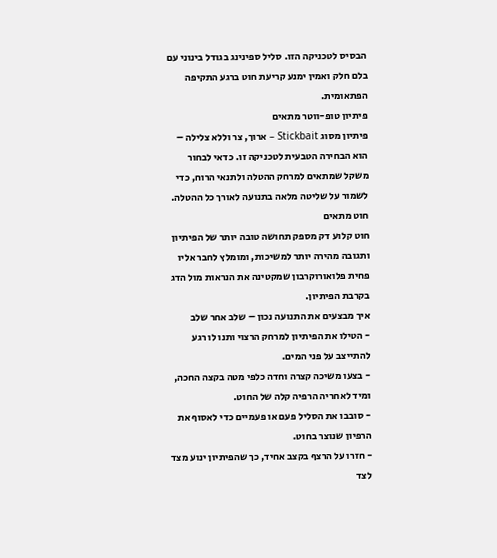הבסיס לטכניקה הזו. סליל ספינינג בגודל בינוני עם בלם חלק ואמין ימנע קריעת חוט ברגע התקיפה הפתאומית.
פיתיון טופ-ווטר מתאים
פיתיון מסוג Stickbait – ארוך, צר וללא צלילה – הוא הבחירה הטבעית לטכניקה זו. כדאי לבחור משקל שמתאים למרחק ההטלה ולתנאי הרוח, כדי לשמור על שליטה מלאה בתנועה לאורך כל ההטלה.
חוט מתאים
חוט קלוע דק מספק תחושה טובה יותר של הפיתיון ותגובה מהירה יותר למשיכות, ומומלץ לחבר אליו פחית פלואורוקרבון שמקטינה את הנראות מול הדג בקרבת הפיתיון.
איך מבצעים את התנועה נכון – שלב אחר שלב
- הטילו את הפיתיון למרחק הרצוי ותנו לו רגע להתייצב על פני המים.
- בצעו משיכה קצרה וחדה כלפי מטה בקצה החכה, ומיד לאחריה הרפיה קלה של החוט.
- סובבו את הסליל פעם או פעמיים כדי לאסוף את הרפיון שנוצר בחוט.
- חזרו על הרצף בקצב אחיד, כך שהפיתיון ינוע מצד לצד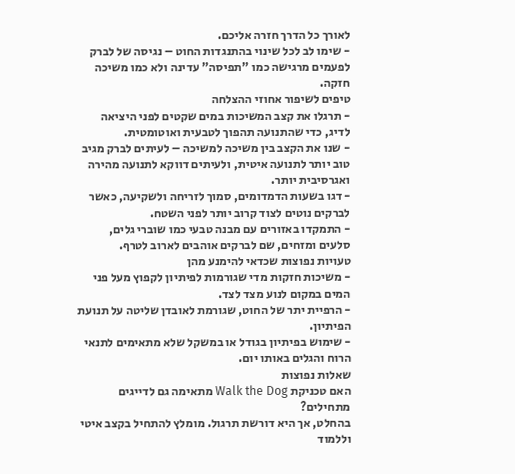לאורך כל הדרך חזרה אליכם.
- שימו לב לכל שינוי בהתנגדות החוט – נגיסה של לברק לפעמים מרגישה כמו "תפיסה" עדינה ולא כמו משיכה חזקה.
טיפים לשיפור אחוזי ההצלחה
- תרגלו את קצב המשיכות במים שקטים לפני היציאה לדיג, כדי שהתנועה תהפוך לטבעית ואוטומטית.
- שנו את הקצב בין משיכה למשיכה – לעיתים לברק מגיב טוב יותר לתנועה איטית, ולעיתים דווקא לתנועה מהירה ואגרסיבית יותר.
- דגו בשעות הדמדומים, סמוך לזריחה ולשקיעה, כאשר לברקים נוטים לצוד קרוב יותר לפני השטח.
- התמקדו באזורים עם מבנה טבעי כמו שוברי גלים, סלעים ומזחים, שם לברקים אוהבים לארוב לטרף.
טעויות נפוצות שכדאי להימנע מהן
- משיכות חזקות מדי שגורמות לפיתיון לקפוץ מעל פני המים במקום לנוע מצד לצד.
- הרפיית יתר של החוט, שגורמת לאובדן שליטה על תנועת הפיתיון.
- שימוש בפיתיון בגודל או במשקל שלא מתאימים לתנאי הרוח והגלים באותו יום.
שאלות נפוצות
האם טכניקת Walk the Dog מתאימה גם לדייגים מתחילים?
בהחלט, אך היא דורשת תרגול. מומלץ להתחיל בקצב איטי וללמוד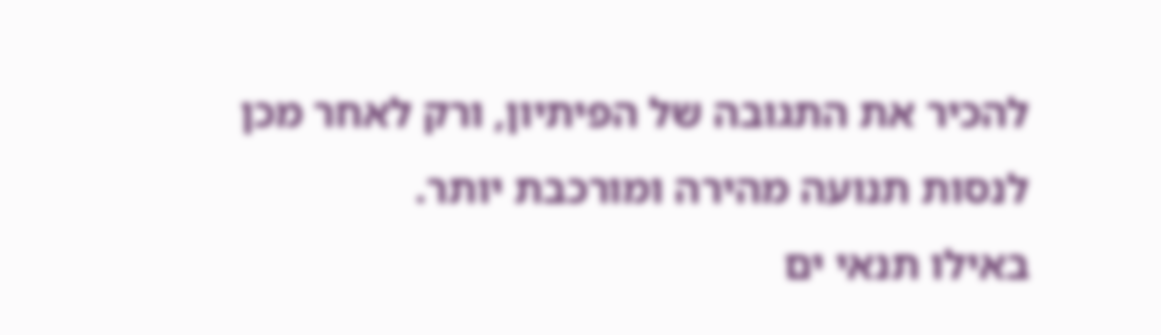להכיר את התגובה של הפיתיון, ורק לאחר מכן לנסות תנועה מהירה ומורכבת יותר.
באילו תנאי ים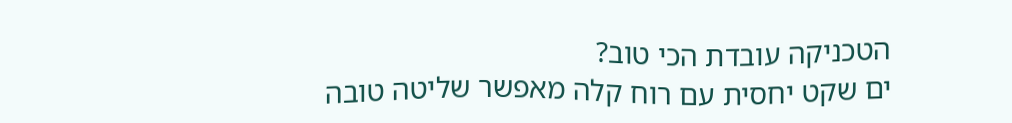הטכניקה עובדת הכי טוב?
ים שקט יחסית עם רוח קלה מאפשר שליטה טובה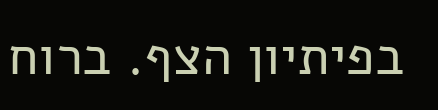בפיתיון הצף. ברוח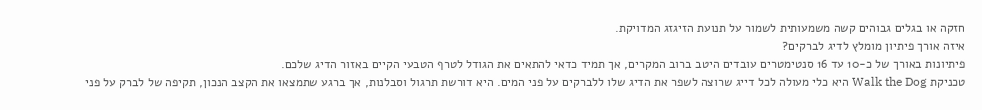חזקה או בגלים גבוהים קשה משמעותית לשמור על תנועת הזיגזג המדויקת.
איזה אורך פיתיון מומלץ לדיג לברקים?
פיתיונות באורך של כ-10 עד 16 סנטימטרים עובדים היטב ברוב המקרים, אך תמיד כדאי להתאים את הגודל לטרף הטבעי הקיים באזור הדיג שלכם.
טכניקת Walk the Dog היא כלי מעולה לכל דייג שרוצה לשפר את הדיג שלו ללברקים על פני המים. היא דורשת תרגול וסבלנות, אך ברגע שתמצאו את הקצב הנכון, תקיפה של לברק על פני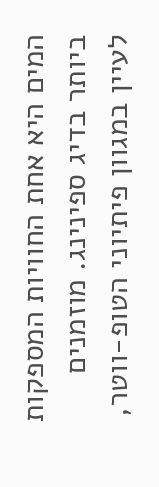המים היא אחת החוויות המספקות ביותר בדיג ספינינג. מוזמנים לעיין במגוון פיתיוני הטופ-ווטר,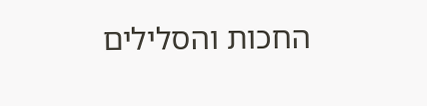החכות והסלילים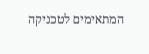המתאימים לטכניקה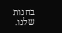בחנות שלנו.